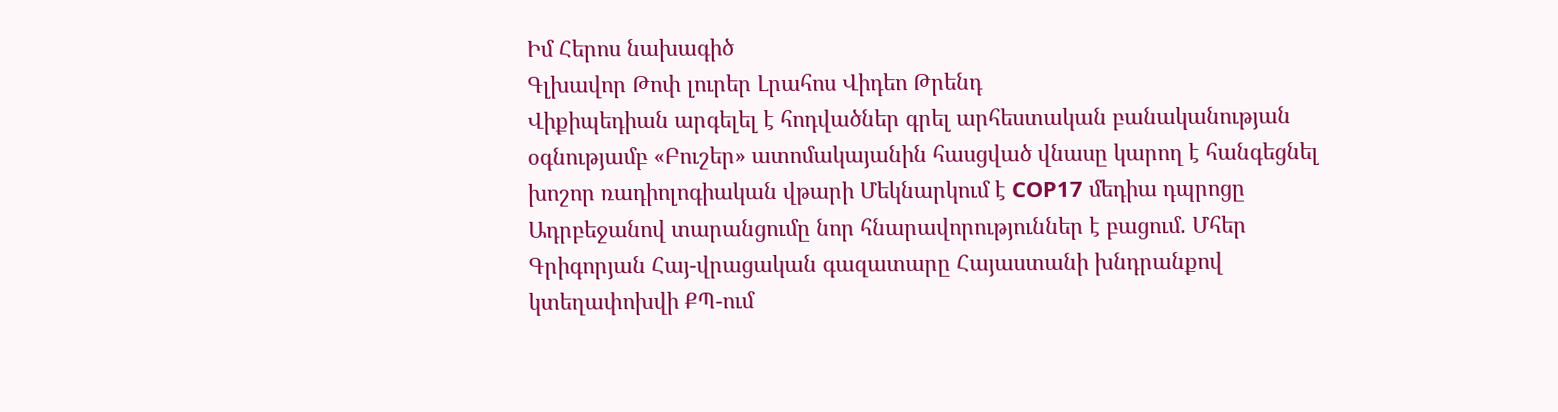Իմ Հերոս նախագիծ
Գլխավոր Թոփ լուրեր Լրահոս Վիդեո Թրենդ
Վիքիպեդիան արգելել է հոդվածներ գրել արհեստական բանականության օգնությամբ «Բուշեր» ատոմակայանին հասցված վնասը կարող է հանգեցնել խոշոր ռադիոլոգիական վթարի Մեկնարկում է COP17 մեդիա դպրոցը Ադրբեջանով տարանցումը նոր հնարավորություններ է բացում. Մհեր Գրիգորյան Հայ-վրացական գազատարը Հայաստանի խնդրանքով կտեղափոխվի ՔՊ-ում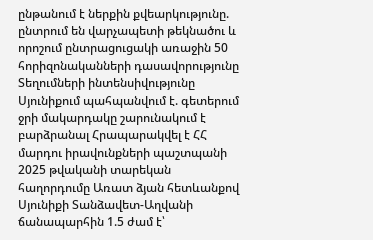ընթանում է ներքին քվեարկությունը. ընտրում են վարչապետի թեկնածու և որոշում ընտրացուցակի առաջին 50 հորիզոնականների դասավորությունը Տեղումների ինտենսիվությունը Սյունիքում պահպանվում է. գետերում ջրի մակարդակը շարունակում է բարձրանալ Հրապարակվել է ՀՀ մարդու իրավունքների պաշտպանի 2025 թվականի տարեկան հաղորդումը Առատ ձյան հետևանքով Սյունիքի Տանձավետ-Աղվանի ճանապարհին 1.5 ժամ է՝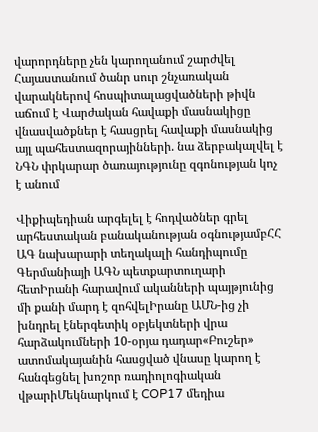վարորդները չեն կարողանում շարժվել Հայաստանում ծանր սուր շնչառական վարակներով հոսպիտալացվածների թիվն աճում է Վարժական հավաքի մասնակիցը վնասվածքներ է հասցրել հավաքի մասնակից այլ պահեստազորայինների. նա ձերբակալվել է ՆԳՆ փրկարար ծառայությունը զգոնության կոչ է անում

Վիքիպեդիան արգելել է հոդվածներ գրել արհեստական բանականության օգնությամբՀՀ ԱԳ նախարարի տեղակալի հանդիպումը Գերմանիայի ԱԳՆ պետքարտուղարի հետԻրանի հարավում ականների պայթյունից մի քանի մարդ է զոհվելԻրանը ԱՄՆ-ից չի խնդրել էներգետիկ օբյեկտների վրա հարձակումների 10-օրյա դադար«Բուշեր» ատոմակայանին հասցված վնասը կարող է հանգեցնել խոշոր ռադիոլոգիական վթարիՄեկնարկում է COP17 մեդիա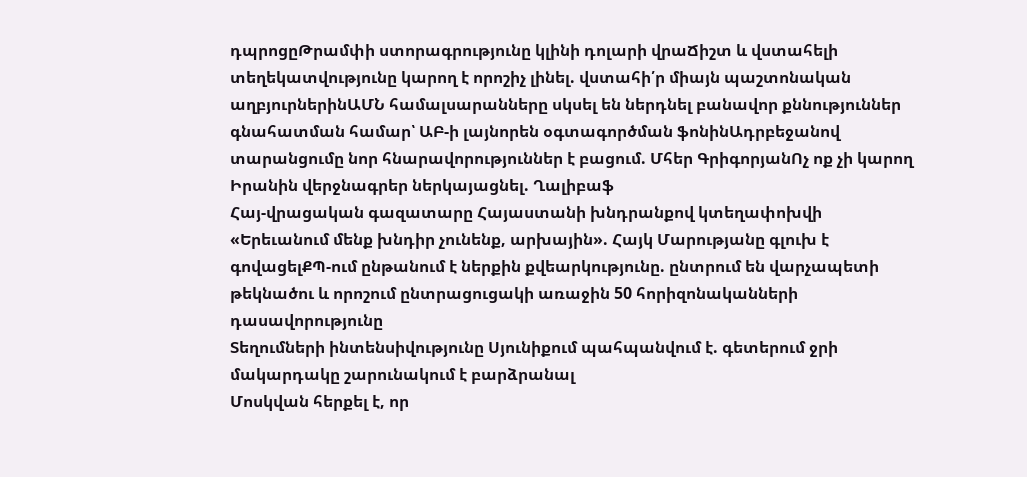դպրոցըԹրամփի ստորագրությունը կլինի դոլարի վրաՃիշտ և վստահելի տեղեկատվությունը կարող է որոշիչ լինել. վստահի՛ր միայն պաշտոնական աղբյուրներինԱՄՆ համալսարանները սկսել են ներդնել բանավոր քննություններ գնահատման համար՝ ԱԲ-ի լայնորեն օգտագործման ֆոնինԱդրբեջանով տարանցումը նոր հնարավորություններ է բացում. Մհեր ԳրիգորյանՈչ ոք չի կարող Իրանին վերջնագրեր ներկայացնել. Ղալիբաֆ
Հայ-վրացական գազատարը Հայաստանի խնդրանքով կտեղափոխվի
«Երեւանում մենք խնդիր չունենք, արխային». Հայկ Մարությանը գլուխ է գովացելՔՊ-ում ընթանում է ներքին քվեարկությունը. ընտրում են վարչապետի թեկնածու և որոշում ընտրացուցակի առաջին 50 հորիզոնականների դասավորությունը
Տեղումների ինտենսիվությունը Սյունիքում պահպանվում է. գետերում ջրի մակարդակը շարունակում է բարձրանալ
Մոսկվան հերքել է, որ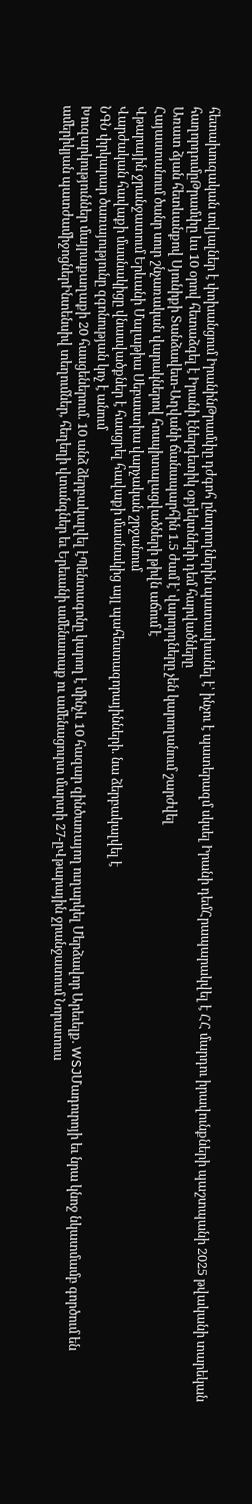հետախուզական տվյալներ է փոխանցում ԻրանինԹրամփը դժգոհ ընտրողներին պատասխանել է՝ ինչու է պատերազմ սկսել Իրանի դեմՀրապարակվել է ՀՀ մարդու իրավունքների պաշտպանի 2025 թվականի տարեկան հաղորդումըԹրամփը ևս 10 օրով հետաձգել է Իրանի էներգետիկ օբյեկտների դեմ հարվածները
Առատ ձյան հետևանքով Սյունիքի Տանձավետ-Աղվանի ճանապարհին 1.5 ժամ է՝ վարորդները չեն կարողանում շարժվել
Հայաստանում ծանր սուր շնչառական վարակներով հոսպիտալացվածների թիվն աճում է
Վթարային ջրանջատում Երևանի Մալաթիա Սեբաստիա վարչական շրջանում
Վարժական հավաքի մասնակիցը վնասվածքներ է հասցրել հավաքի մասնակից այլ պահեստազորայինների. նա ձերբակալվել է
ՆԳՆ փրկարար ծառայությունը զգոնության կոչ է անում
Խուզարկություններ մայրաքաղաքի 20 հասցեներում. 10 անձ ձերբակալվել էՊենտագոնը կարող է մինչև 10 հազար զինծառայող ուղարկել Մերձավոր Արեւելք. WSJՄադուրոյի եւ նրա կնոջ նկատմամբ գործում են ամերիկյան պատժամիջոցներԻնտենսիվ տեղումներ, հեղեղի վտանգներ եւ Երեւանի ամենատաք ու ամենացուրտ մարտի 27-ըՎթարային ջրանջատում Նորատուս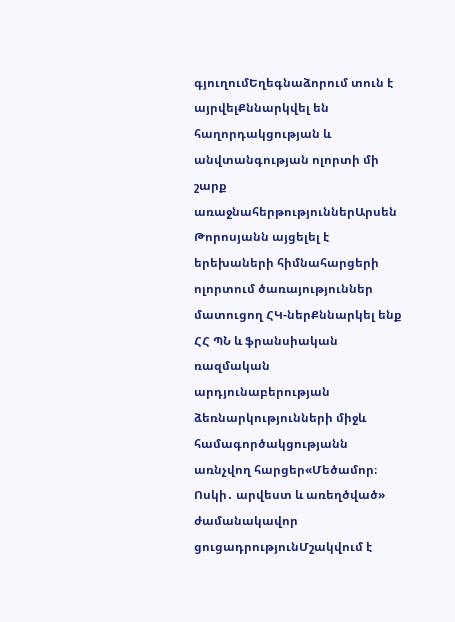գյուղումԵղեգնաձորում տուն է այրվելՔննարկվել են հաղորդակցության և անվտանգության ոլորտի մի շարք առաջնահերթություններԱրսեն Թորոսյանն այցելել է երեխաների հիմնահարցերի ոլորտում ծառայություններ մատուցող ՀԿ-ներՔննարկել ենք ՀՀ ՊՆ և ֆրանսիական ռազմական արդյունաբերության ձեռնարկությունների միջև համագործակցությանն առնչվող հարցեր«Մեծամոր։ Ոսկի․ արվեստ և առեղծված» ժամանակավոր ցուցադրությունՄշակվում է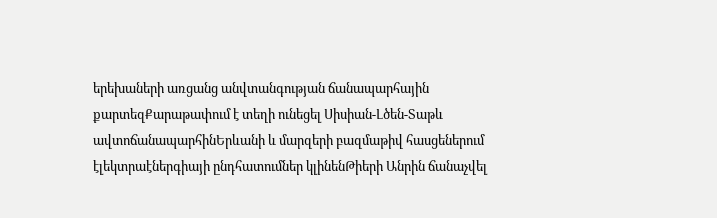երեխաների առցանց անվտանգության ճանապարհային քարտեզՔարաթափում է տեղի ունեցել Սիսիան-Լծեն-Տաթև ավտոճանապարհինԵրևանի և մարզերի բազմաթիվ հասցեներում էլեկտրաէներգիայի ընդհատումներ կլինենԹիերի Անրին ճանաչվել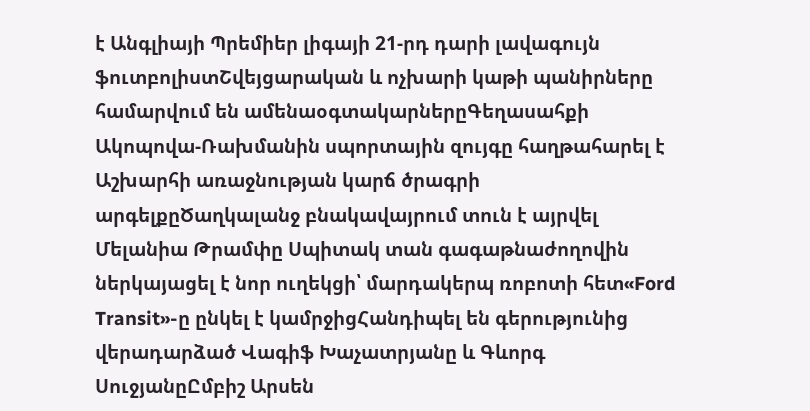է Անգլիայի Պրեմիեր լիգայի 21-րդ դարի լավագույն ֆուտբոլիստՇվեյցարական և ոչխարի կաթի պանիրները համարվում են ամենաօգտակարներըԳեղասահքի Ակոպովա-Ռախմանին սպորտային զույգը հաղթահարել է Աշխարհի առաջնության կարճ ծրագրի արգելքըԾաղկալանջ բնակավայրում տուն է այրվել Մելանիա Թրամփը Սպիտակ տան գագաթնաժողովին ներկայացել է նոր ուղեկցի՝ մարդակերպ ռոբոտի հետ«Ford Transit»-ը ընկել է կամրջիցՀանդիպել են գերությունից վերադարձած Վագիֆ Խաչատրյանը և Գևորգ ՍուջյանըԸմբիշ Արսեն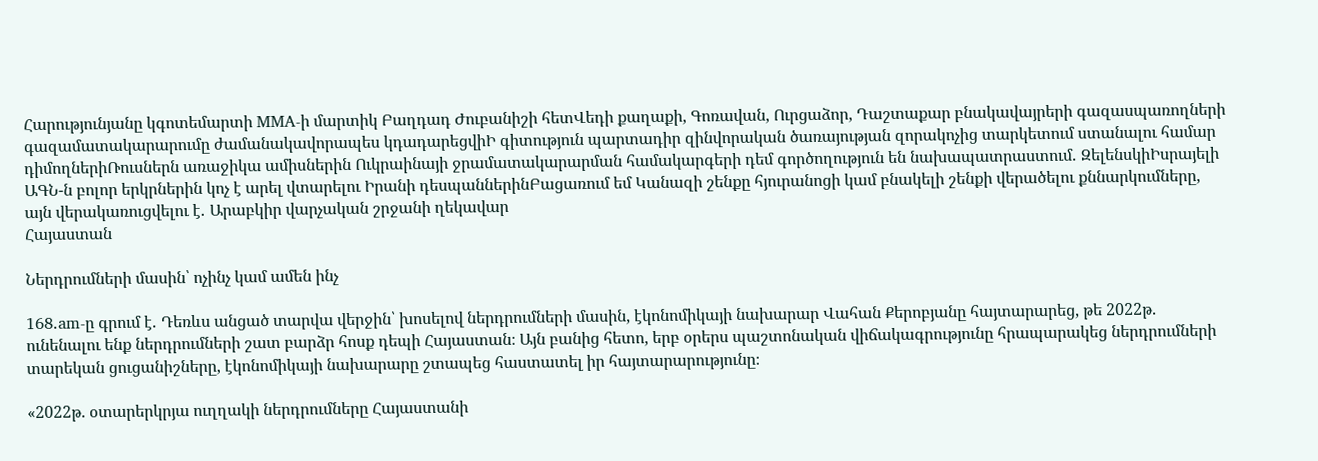Հարությունյանը կգոտեմարտի MMA-ի մարտիկ Բաղդադ Ժուբանիշի հետՎեդի քաղաքի, Գոռավան, Ուրցաձոր, Դաշտաքար բնակավայրերի գազասպառողների գազամատակարարումը ժամանակավորապես կդադարեցվիԻ գիտություն պարտադիր զինվորական ծառայության զորակոչից տարկետում ստանալու համար դիմողներիՌուսներն առաջիկա ամիսներին Ուկրաինայի ջրամատակարարման համակարգերի դեմ գործողություն են նախապատրաստում․ ԶելենսկիԻսրայելի ԱԳՆ-ն բոլոր երկրներին կոչ է արել վտարելու Իրանի դեսպաններինԲացառում եմ Կանազի շենքը հյուրանոցի կամ բնակելի շենքի վերածելու քննարկումները, այն վերակառուցվելու է․ Արաբկիր վարչական շրջանի ղեկավար
Հայաստան

Ներդրումների մասին՝ ոչինչ կամ ամեն ինչ

168․am-ը գրում է․ Դեռևս անցած տարվա վերջին՝ խոսելով ներդրումների մասին, էկոնոմիկայի նախարար Վահան Քերոբյանը հայտարարեց, թե 2022թ. ունենալու ենք ներդրումների շատ բարձր հոսք դեպի Հայաստան։ Այն բանից հետո, երբ օրերս պաշտոնական վիճակագրությունը հրապարակեց ներդրումների տարեկան ցուցանիշները, էկոնոմիկայի նախարարը շտապեց հաստատել իր հայտարարությունը։

«2022թ. օտարերկրյա ուղղակի ներդրումները Հայաստանի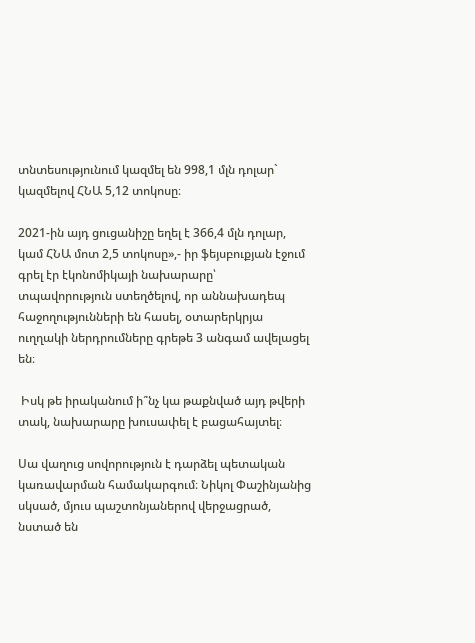տնտեսությունում կազմել են 998,1 մլն դոլար` կազմելով ՀՆԱ 5,12 տոկոսը։

2021-ին այդ ցուցանիշը եղել է 366,4 մլն դոլար, կամ ՀՆԱ մոտ 2,5 տոկոսը»,- իր ֆեյսբուքյան էջում գրել էր էկոնոմիկայի նախարարը՝ տպավորություն ստեղծելով, որ աննախադեպ հաջողությունների են հասել, օտարերկրյա ուղղակի ներդրումները գրեթե 3 անգամ ավելացել են։

 Իսկ թե իրականում ի՞նչ կա թաքնված այդ թվերի տակ, նախարարը խուսափել է բացահայտել։

Սա վաղուց սովորություն է դարձել պետական կառավարման համակարգում։ Նիկոլ Փաշինյանից սկսած, մյուս պաշտոնյաներով վերջացրած, նստած են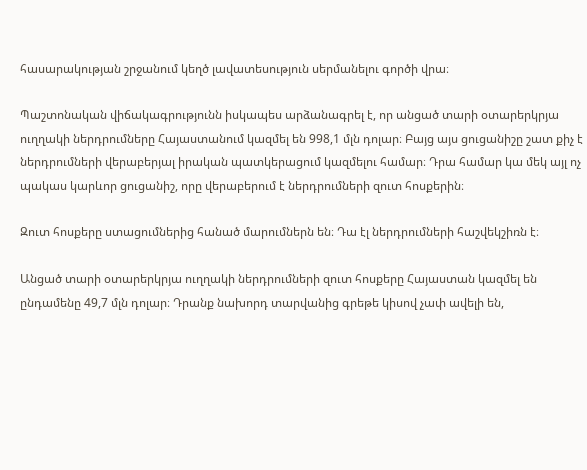հասարակության շրջանում կեղծ լավատեսություն սերմանելու գործի վրա։

Պաշտոնական վիճակագրությունն իսկապես արձանագրել է, որ անցած տարի օտարերկրյա ուղղակի ներդրումները Հայաստանում կազմել են 998,1 մլն դոլար։ Բայց այս ցուցանիշը շատ քիչ է ներդրումների վերաբերյալ իրական պատկերացում կազմելու համար։ Դրա համար կա մեկ այլ ոչ պակաս կարևոր ցուցանիշ, որը վերաբերում է ներդրումների զուտ հոսքերին։

Զուտ հոսքերը ստացումներից հանած մարումներն են։ Դա էլ ներդրումների հաշվեկշիռն է։

Անցած տարի օտարերկրյա ուղղակի ներդրումների զուտ հոսքերը Հայաստան կազմել են ընդամենը 49,7 մլն դոլար։ Դրանք նախորդ տարվանից գրեթե կիսով չափ ավելի են,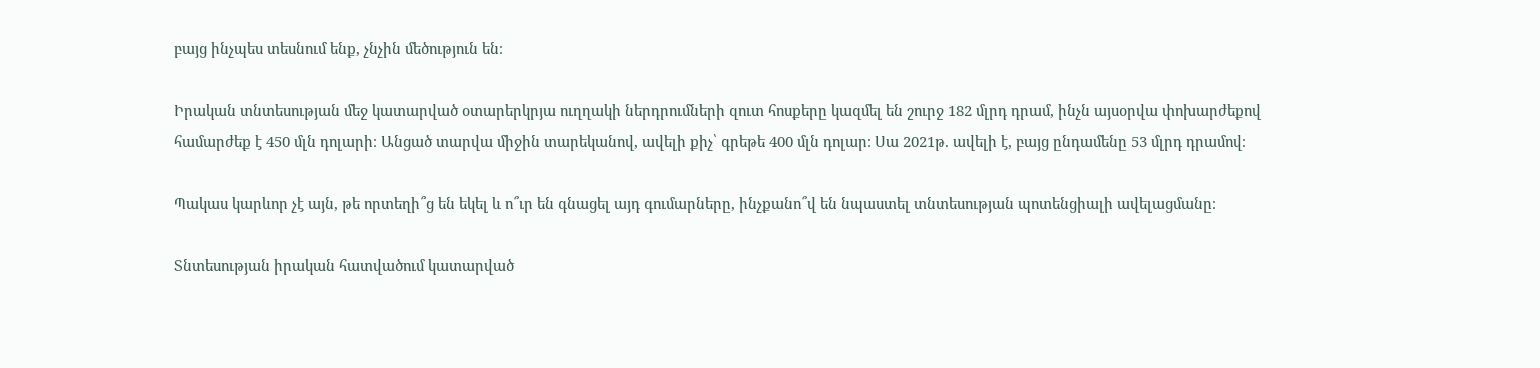բայց ինչպես տեսնում ենք, չնչին մեծություն են։

Իրական տնտեսության մեջ կատարված օտարերկրյա ուղղակի ներդրումների զուտ հոսքերը կազմել են շուրջ 182 մլրդ դրամ, ինչն այսօրվա փոխարժեքով համարժեք է 450 մլն դոլարի։ Անցած տարվա միջին տարեկանով, ավելի քիչ՝ գրեթե 400 մլն դոլար։ Սա 2021թ. ավելի է, բայց ընդամենը 53 մլրդ դրամով։

Պակաս կարևոր չէ այն, թե որտեղի՞ց են եկել և ո՞ւր են գնացել այդ գումարները, ինչքանո՞վ են նպաստել տնտեսության պոտենցիալի ավելացմանը։

Տնտեսության իրական հատվածում կատարված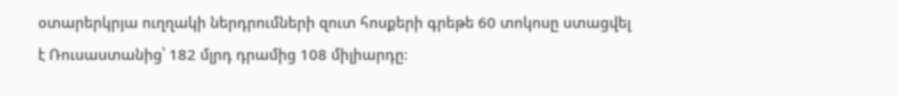օտարերկրյա ուղղակի ներդրումների զուտ հոսքերի գրեթե 60 տոկոսը ստացվել է Ռուսաստանից՝ 182 մլրդ դրամից 108 միլիարդը։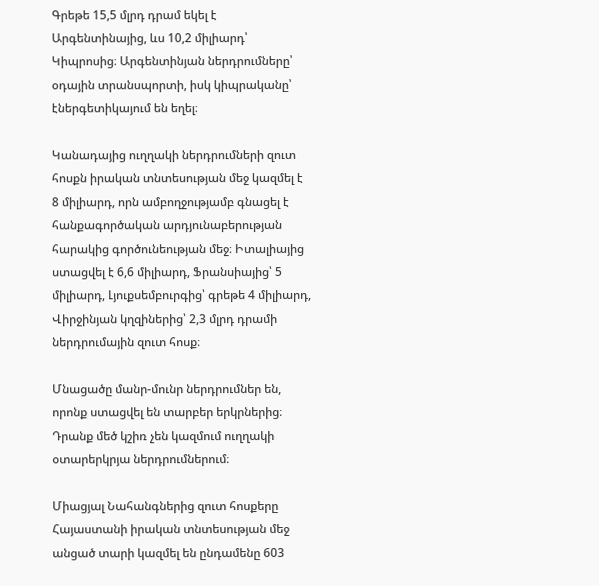Գրեթե 15,5 մլրդ դրամ եկել է Արգենտինայից, ևս 10,2 միլիարդ՝ Կիպրոսից։ Արգենտինյան ներդրումները՝ օդային տրանսպորտի, իսկ կիպրականը՝ էներգետիկայում են եղել։

Կանադայից ուղղակի ներդրումների զուտ հոսքն իրական տնտեսության մեջ կազմել է 8 միլիարդ, որն ամբողջությամբ գնացել է հանքագործական արդյունաբերության հարակից գործունեության մեջ։ Իտալիայից ստացվել է 6,6 միլիարդ, Ֆրանսիայից՝ 5 միլիարդ, Լյուքսեմբուրգից՝ գրեթե 4 միլիարդ, Վիրջինյան կղզիներից՝ 2,3 մլրդ դրամի ներդրումային զուտ հոսք։

Մնացածը մանր-մունր ներդրումներ են, որոնք ստացվել են տարբեր երկրներից։ Դրանք մեծ կշիռ չեն կազմում ուղղակի օտարերկրյա ներդրումներում։

Միացյալ Նահանգներից զուտ հոսքերը Հայաստանի իրական տնտեսության մեջ անցած տարի կազմել են ընդամենը 603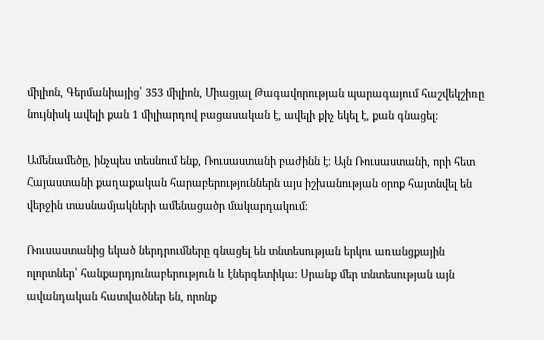միլիոն, Գերմանիայից՝ 353 միլիոն, Միացյալ Թագավորության պարագայում հաշվեկշիռը նույնիսկ ավելի քան 1 միլիարդով բացասական է, ավելի քիչ եկել է, քան գնացել։

Ամենամեծը, ինչպես տեսնում ենք, Ռուսաստանի բաժինն է։ Այն Ռուսաստանի, որի հետ Հայաստանի քաղաքական հարաբերություններն այս իշխանության օրոք հայտնվել են վերջին տասնամյակների ամենացածր մակարդակում։

Ռուսաստանից եկած ներդրումները գնացել են տնտեսության երկու առանցքային ոլորտներ՝ հանքարդյունաբերություն և էներգետիկա։ Սրանք մեր տնտեսության այն ավանդական հատվածներ են, որոնք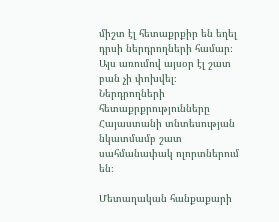միշտ էլ հետաքրքիր են եղել դրսի ներդրողների համար։ Այս առումով այսօր էլ շատ բան չի փոխվել։ Ներդրողների հետաքրքրությունները Հայաստանի տնտեսության նկատմամբ շատ սահմանափակ ոլորտներում են։

Մետաղական հանքաքարի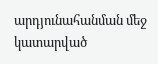արդյունահանման մեջ կատարված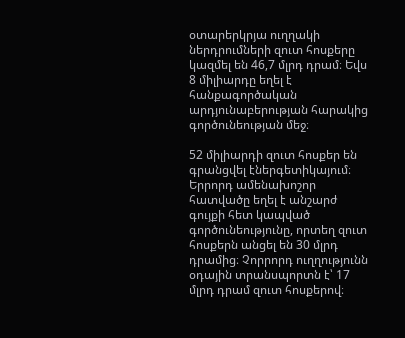օտարերկրյա ուղղակի ներդրումների զուտ հոսքերը կազմել են 46,7 մլրդ դրամ։ Եվս 8 միլիարդը եղել է հանքագործական արդյունաբերության հարակից գործունեության մեջ։

52 միլիարդի զուտ հոսքեր են գրանցվել էներգետիկայում։ Երրորդ ամենախոշոր հատվածը եղել է անշարժ գույքի հետ կապված գործունեությունը, որտեղ զուտ հոսքերն անցել են 30 մլրդ դրամից։ Չորրորդ ուղղությունն օդային տրանսպորտն է՝ 17 մլրդ դրամ զուտ հոսքերով։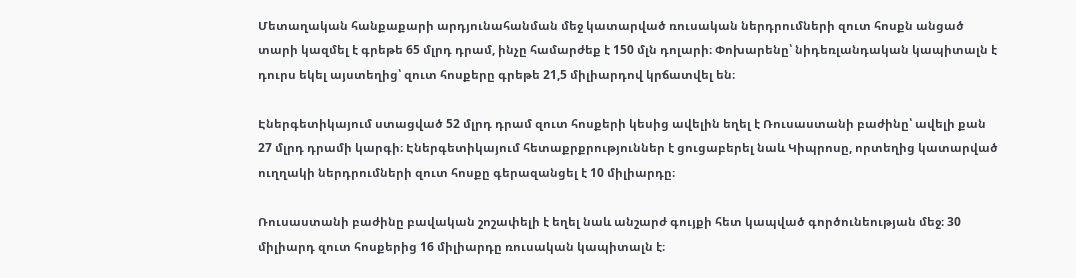Մետաղական հանքաքարի արդյունահանման մեջ կատարված ռուսական ներդրումների զուտ հոսքն անցած տարի կազմել է գրեթե 65 մլրդ դրամ, ինչը համարժեք է 150 մլն դոլարի։ Փոխարենը՝ նիդեռլանդական կապիտալն է դուրս եկել այստեղից՝ զուտ հոսքերը գրեթե 21,5 միլիարդով կրճատվել են։

Էներգետիկայում ստացված 52 մլրդ դրամ զուտ հոսքերի կեսից ավելին եղել է Ռուսաստանի բաժինը՝ ավելի քան 27 մլրդ դրամի կարգի։ Էներգետիկայում հետաքրքրություններ է ցուցաբերել նաև Կիպրոսը, որտեղից կատարված ուղղակի ներդրումների զուտ հոսքը գերազանցել է 10 միլիարդը։

Ռուսաստանի բաժինը բավական շոշափելի է եղել նաև անշարժ գույքի հետ կապված գործունեության մեջ։ 30 միլիարդ զուտ հոսքերից 16 միլիարդը ռուսական կապիտալն է։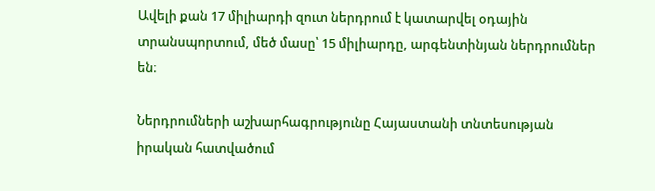Ավելի քան 17 միլիարդի զուտ ներդրում է կատարվել օդային տրանսպորտում, մեծ մասը՝ 15 միլիարդը, արգենտինյան ներդրումներ են։

Ներդրումների աշխարհագրությունը Հայաստանի տնտեսության իրական հատվածում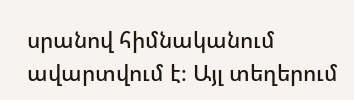սրանով հիմնականում ավարտվում է։ Այլ տեղերում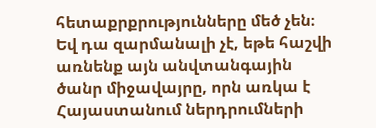հետաքրքրությունները մեծ չեն։ Եվ դա զարմանալի չէ, եթե հաշվի առնենք այն անվտանգային ծանր միջավայրը, որն առկա է Հայաստանում ներդրումների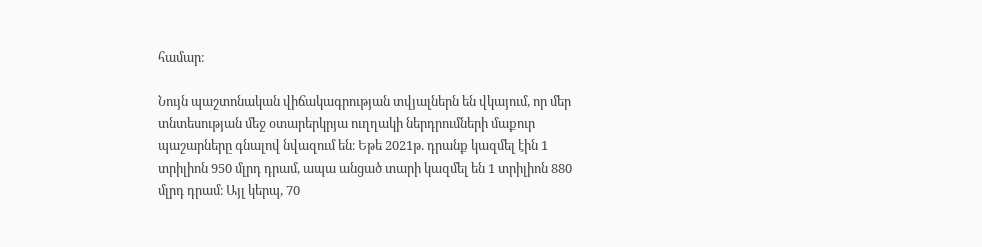համար։

Նույն պաշտոնական վիճակագրության տվյալներն են վկայում, որ մեր տնտեսության մեջ օտարերկրյա ուղղակի ներդրումների մաքուր պաշարները գնալով նվազում են։ Եթե 2021թ. դրանք կազմել էին 1 տրիլիոն 950 մլրդ դրամ, ապա անցած տարի կազմել են 1 տրիլիոն 880 մլրդ դրամ։ Այլ կերպ, 70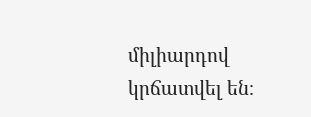միլիարդով կրճատվել են։